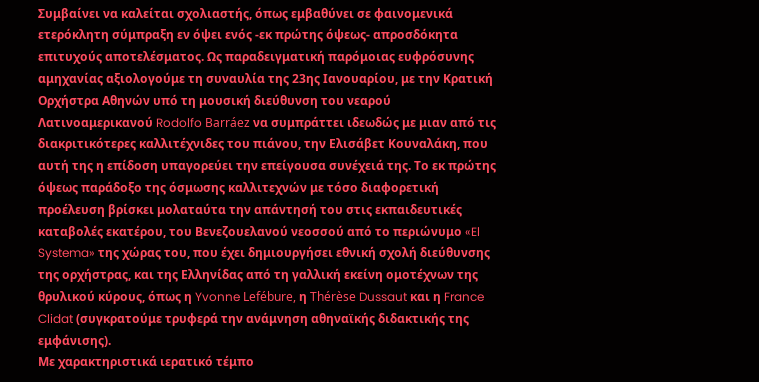Συμβαίνει να καλείται σχολιαστής, όπως εμβαθύνει σε φαινομενικά ετερόκλητη σύμπραξη εν όψει ενός -εκ πρώτης όψεως- απροσδόκητα επιτυχούς αποτελέσματος. Ως παραδειγματική παρόμοιας ευφρόσυνης αμηχανίας αξιολογούμε τη συναυλία της 23ης Ιανουαρίου, με την Κρατική Ορχήστρα Αθηνών υπό τη μουσική διεύθυνση του νεαρού Λατινοαμερικανού Rodolfo Barráez να συμπράττει ιδεωδώς με μιαν από τις διακριτικότερες καλλιτέχνιδες του πιάνου, την Ελισάβετ Κουναλάκη, που αυτή της η επίδοση υπαγορεύει την επείγουσα συνέχειά της. Το εκ πρώτης όψεως παράδοξο της όσμωσης καλλιτεχνών με τόσο διαφορετική προέλευση βρίσκει μολαταύτα την απάντησή του στις εκπαιδευτικές καταβολές εκατέρου, του Βενεζουελανού νεοσσού από το περιώνυμο «El Systema» της χώρας του, που έχει δημιουργήσει εθνική σχολή διεύθυνσης της ορχήστρας, και της Ελληνίδας από τη γαλλική εκείνη ομοτέχνων της θρυλικού κύρους, όπως η Yvonne Lefébure, η Thérèse Dussaut και η France Clidat (συγκρατούμε τρυφερά την ανάμνηση αθηναϊκής διδακτικής της εμφάνισης).
Με χαρακτηριστικά ιερατικό τέμπο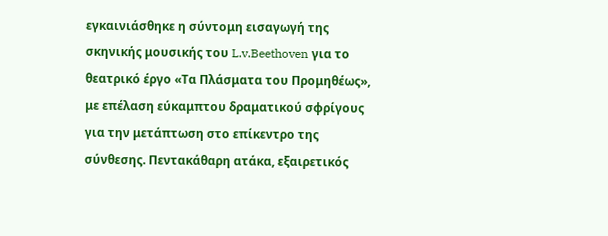εγκαινιάσθηκε η σύντομη εισαγωγή της σκηνικής μουσικής του L.v.Beethoven για το θεατρικό έργο «Τα Πλάσματα του Προμηθέως», με επέλαση εύκαμπτου δραματικού σφρίγους για την μετάπτωση στο επίκεντρο της σύνθεσης. Πεντακάθαρη ατάκα, εξαιρετικός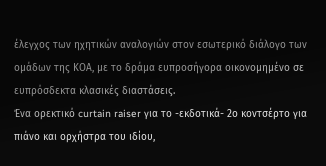έλεγχος των ηχητικών αναλογιών στον εσωτερικό διάλογο των ομάδων της ΚΟΑ, με το δράμα ευπροσήγορα οικονομημένο σε ευπρόσδεκτα κλασικές διαστάσεις.
Ένα ορεκτικό curtain raiser για το -εκδοτικά- 2ο κοντσέρτο για πιάνο και ορχήστρα του ιδίου,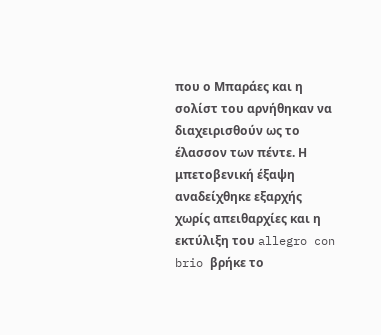που ο Μπαράες και η σολίστ του αρνήθηκαν να διαχειρισθούν ως το έλασσον των πέντε. Η μπετοβενική έξαψη αναδείχθηκε εξαρχής χωρίς απειθαρχίες και η εκτύλιξη του allegro con brio βρήκε το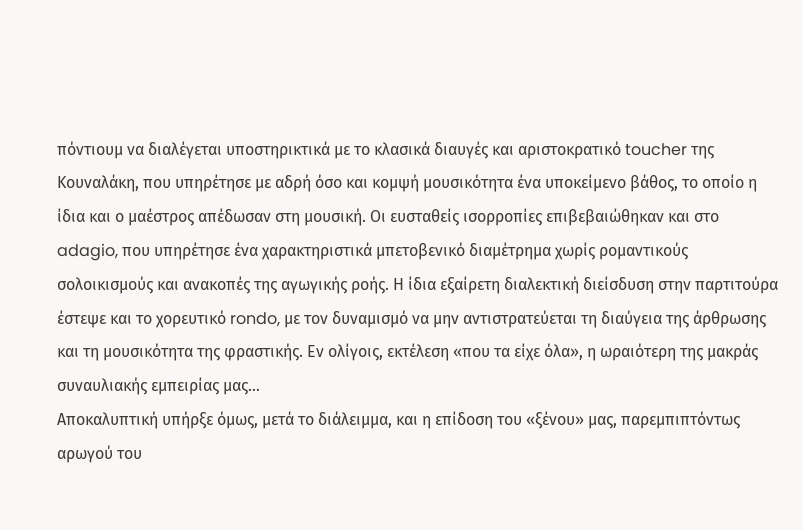πόντιουμ να διαλέγεται υποστηρικτικά με το κλασικά διαυγές και αριστοκρατικό toucher της Κουναλάκη, που υπηρέτησε με αδρή όσο και κομψή μουσικότητα ένα υποκείμενο βάθος, το οποίο η ίδια και ο μαέστρος απέδωσαν στη μουσική. Οι ευσταθείς ισορροπίες επιβεβαιώθηκαν και στο adagio, που υπηρέτησε ένα χαρακτηριστικά μπετοβενικό διαμέτρημα χωρίς ρομαντικούς σολοικισμούς και ανακοπές της αγωγικής ροής. Η ίδια εξαίρετη διαλεκτική διείσδυση στην παρτιτούρα έστεψε και το χορευτικό rondo, με τον δυναμισμό να μην αντιστρατεύεται τη διαύγεια της άρθρωσης και τη μουσικότητα της φραστικής. Εν ολίγοις, εκτέλεση «που τα είχε όλα», η ωραιότερη της μακράς συναυλιακής εμπειρίας μας...
Αποκαλυπτική υπήρξε όμως, μετά το διάλειμμα, και η επίδοση του «ξένου» μας, παρεμπιπτόντως αρωγού του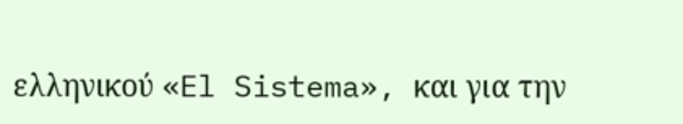ελληνικού «El Sistema», και για την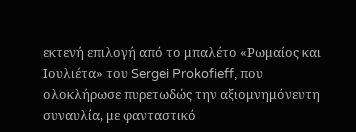εκτενή επιλογή από το μπαλέτο «Ρωμαίος και Ιουλιέτα» του Sergei Prokofieff, που ολοκλήρωσε πυρετωδώς την αξιομνημόνευτη συναυλία, με φανταστικό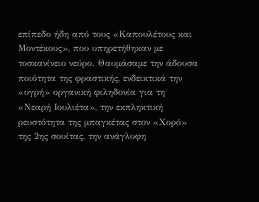επίπεδο ήδη από τους «Καπουλέτους και Μοντέκους», που υπηρετήθηκαν με τοσκανίνειο νεύρο. Θαυμάσαμε την άδουσα ποιότητα της φραστικής, ενδεικτικά την «υγρή» οργανική φιληδονία για τη «Νεαρή Ιουλιέτα», την εκπληκτική ρευστότητα της μπαγκέτας στον «Χορό» της 2ης σουίτας, την ανάγλυφη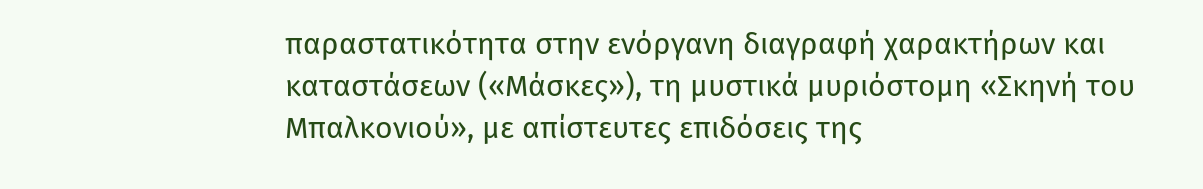παραστατικότητα στην ενόργανη διαγραφή χαρακτήρων και καταστάσεων («Μάσκες»), τη μυστικά μυριόστομη «Σκηνή του Μπαλκονιού», με απίστευτες επιδόσεις της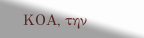ΚΟΑ, την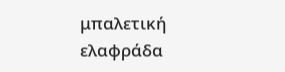μπαλετική ελαφράδα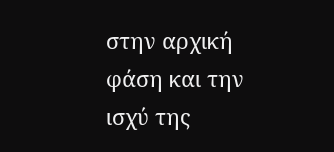στην αρχική φάση και την ισχύ της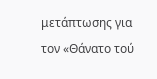μετάπτωσης για τον «Θάνατο τού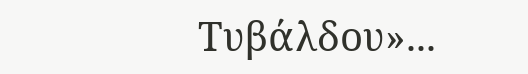Τυβάλδου»...